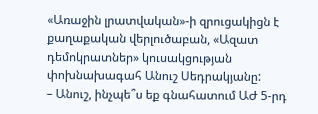«Առաջին լրատվական»-ի զրուցակիցն է քաղաքական վերլուծաբան, «Ազատ դեմոկրատներ» կուսակցության փոխնախագահ Անուշ Սեդրակյանը:
– Անուշ, ինչպե՞ս եք գնահատում ԱԺ 5-րդ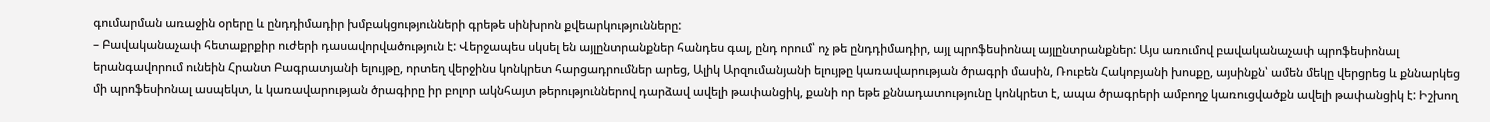գումարման առաջին օրերը և ընդդիմադիր խմբակցությունների գրեթե սինխրոն քվեարկությունները:
– Բավականաչափ հետաքրքիր ուժերի դասավորվածություն է: Վերջապես սկսել են այլընտրանքներ հանդես գալ, ընդ որում՝ ոչ թե ընդդիմադիր, այլ պրոֆեսիոնալ այլընտրանքներ: Այս առումով բավականաչափ պրոֆեսիոնալ երանգավորում ունեին Հրանտ Բագրատյանի ելույթը, որտեղ վերջինս կոնկրետ հարցադրումներ արեց, Ալիկ Արզումանյանի ելույթը կառավարության ծրագրի մասին, Ռուբեն Հակոբյանի խոսքը, այսինքն՝ ամեն մեկը վերցրեց և քննարկեց մի պրոֆեսիոնալ ասպեկտ, և կառավարության ծրագիրը իր բոլոր ակնհայտ թերություններով դարձավ ավելի թափանցիկ, քանի որ եթե քննադատությունը կոնկրետ է, ապա ծրագրերի ամբողջ կառուցվածքն ավելի թափանցիկ է: Իշխող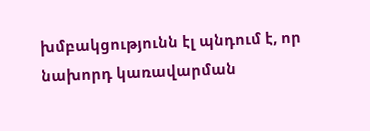խմբակցությունն էլ պնդում է, որ նախորդ կառավարման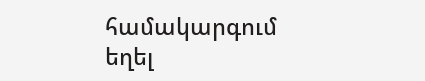համակարգում եղել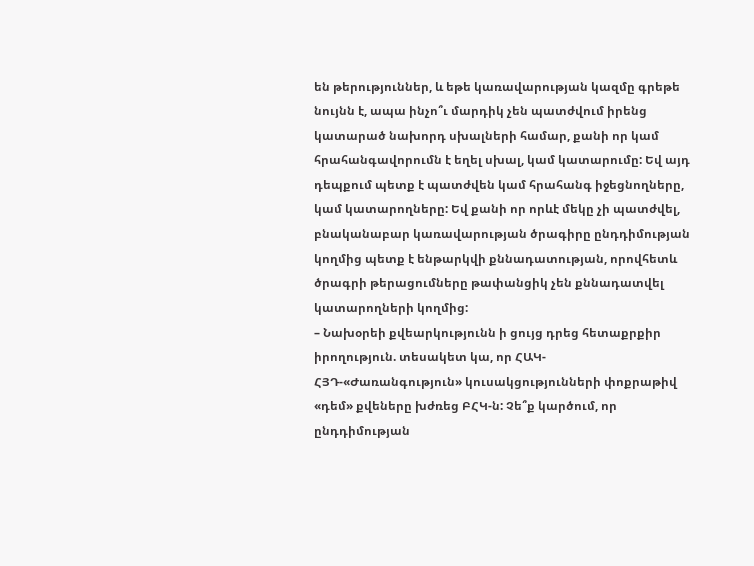են թերություններ, և եթե կառավարության կազմը գրեթե նույնն է, ապա ինչո՞ւ մարդիկ չեն պատժվում իրենց կատարած նախորդ սխալների համար, քանի որ կամ հրահանգավորումն է եղել սխալ, կամ կատարումը: Եվ այդ դեպքում պետք է պատժվեն կամ հրահանգ իջեցնողները, կամ կատարողները: Եվ քանի որ որևէ մեկը չի պատժվել, բնականաբար կառավարության ծրագիրը ընդդիմության կողմից պետք է ենթարկվի քննադատության, որովհետև ծրագրի թերացումները թափանցիկ չեն քննադատվել կատարողների կողմից:
– Նախօրեի քվեարկությունն ի ցույց դրեց հետաքրքիր իրողություն. տեսակետ կա, որ ՀԱԿ-ՀՅԴ-«Ժառանգություն» կուսակցությունների փոքրաթիվ «դեմ» քվեները խժռեց ԲՀԿ-ն: Չե՞ք կարծում, որ ընդդիմության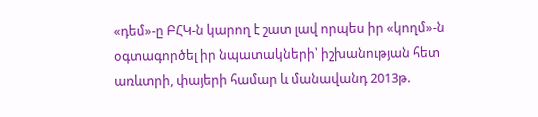«դեմ»-ը ԲՀԿ-ն կարող է շատ լավ որպես իր «կողմ»-ն օգտագործել իր նպատակների՝ իշխանության հետ առևտրի, փայերի համար և մանավանդ 2013թ.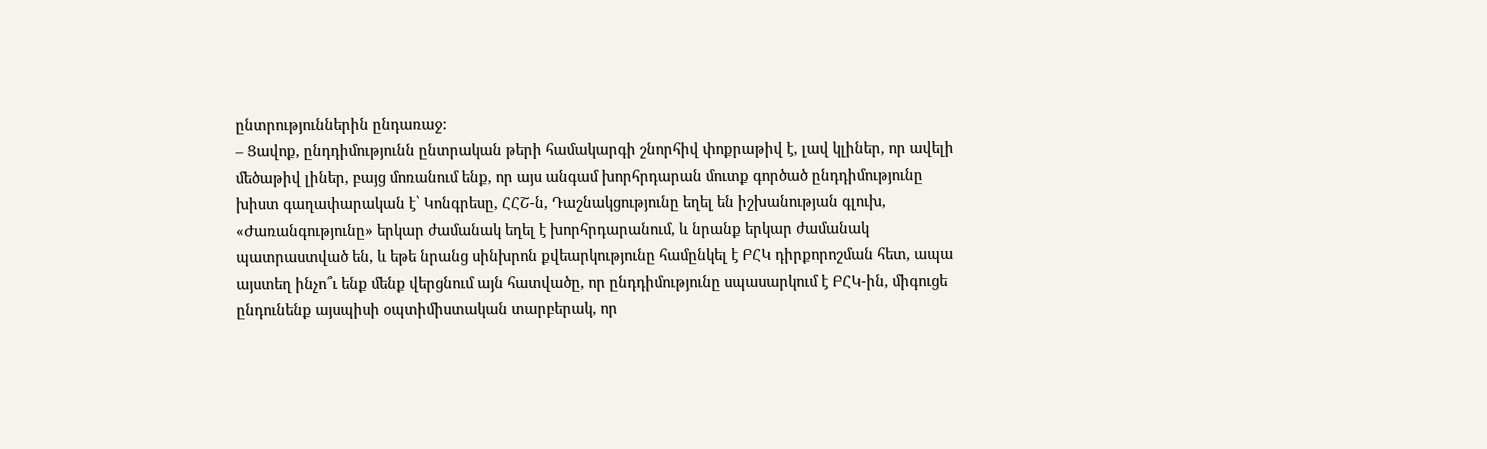ընտրություններին ընդառաջ:
– Ցավոք, ընդդիմությունն ընտրական թերի համակարգի շնորհիվ փոքրաթիվ է, լավ կլիներ, որ ավելի մեծաթիվ լիներ, բայց մոռանում ենք, որ այս անգամ խորհրդարան մուտք գործած ընդդիմությունը խիստ գաղափարական է՝ Կոնգրեսը, ՀՀՇ-ն, Դաշնակցությունը եղել են իշխանության գլուխ, «Ժառանգությունը» երկար ժամանակ եղել է խորհրդարանում, և նրանք երկար ժամանակ պատրաստված են, և եթե նրանց սինխրոն քվեարկությունը համընկել է ԲՀԿ դիրքորոշման հետ, ապա այստեղ ինչո՞ւ ենք մենք վերցնում այն հատվածը, որ ընդդիմությունը սպասարկում է ԲՀԿ-ին, միգուցե ընդունենք այսպիսի օպտիմիստական տարբերակ, որ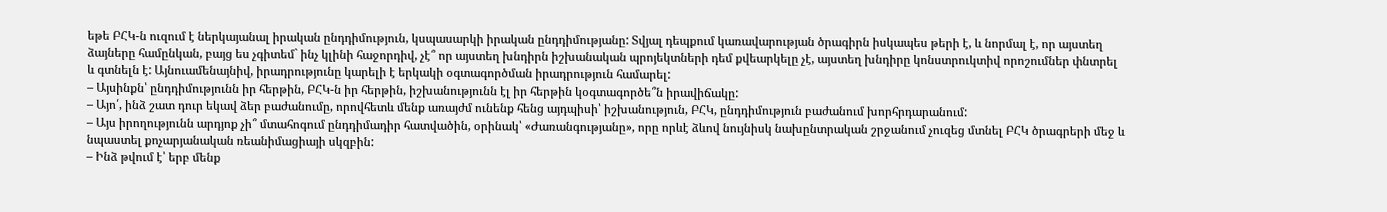եթե ԲՀԿ-ն ուզում է ներկայանալ իրական ընդդիմություն, կսպասարկի իրական ընդդիմությանը: Տվյալ դեպքում կառավարության ծրագիրն իսկապես թերի է, և նորմալ է, որ այստեղ ձայները համընկան, բայց ես չգիտեմ` ինչ կլինի հաջորդիվ, չէ՞ որ այստեղ խնդիրն իշխանական պրոյեկտների դեմ քվեարկելը չէ, այստեղ խնդիրը կոնստրուկտիվ որոշումներ փնտրել և գտնելն է: Այնուամենայնիվ, իրադրությունը կարելի է երկակի օգտագործման իրադրություն համարել:
– Այսինքն՝ ընդդիմությունն իր հերթին, ԲՀԿ-ն իր հերթին, իշխանությունն էլ իր հերթին կօգտագործե՞ն իրավիճակը:
– Այո՛, ինձ շատ դուր եկավ ձեր բաժանումը, որովհետև մենք առայժմ ունենք հենց այդպիսի՝ իշխանություն, ԲՀԿ, ընդդիմություն բաժանում խորհրդարանում:
– Այս իրողությունն արդյոք չի՞ մտահոգում ընդդիմադիր հատվածին, օրինակ՝ «Ժառանգությանը», որը որևէ ձևով նույնիսկ նախընտրական շրջանում չուզեց մտնել ԲՀԿ ծրագրերի մեջ և նպաստել քոչարյանական ռեանիմացիայի սկզբին:
– Ինձ թվում է՝ երբ մենք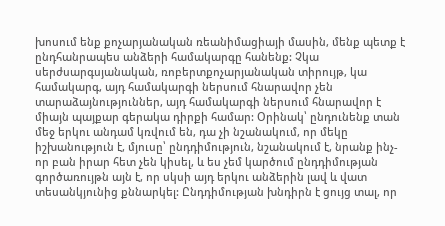խոսում ենք քոչարյանական ռեանիմացիայի մասին, մենք պետք է ընդհանրապես անձերի համակարգը հանենք: Չկա սերժսարգսյանական, ռոբերտքոչարյանական տիրույթ, կա համակարգ, այդ համակարգի ներսում հնարավոր չեն տարաձայնություններ, այդ համակարգի ներսում հնարավոր է միայն պայքար գերակա դիրքի համար: Օրինակ՝ ընդունենք տան մեջ երկու անդամ կռվում են, դա չի նշանակում, որ մեկը իշխանություն է, մյուսը՝ ընդդիմություն, նշանակում է, նրանք ինչ-որ բան իրար հետ չեն կիսել, և ես չեմ կարծում ընդդիմության գործառույթն այն է, որ սկսի այդ երկու անձերին լավ և վատ տեսանկյունից քննարկել: Ընդդիմության խնդիրն է ցույց տալ, որ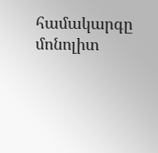համակարգը մոնոլիտ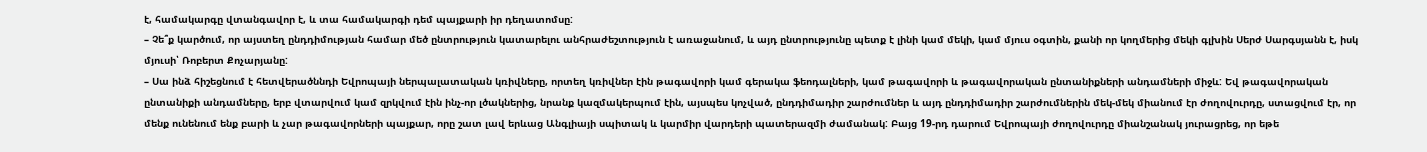է, համակարգը վտանգավոր է, և տա համակարգի դեմ պայքարի իր դեղատոմսը:
– Չե՞ք կարծում, որ այստեղ ընդդիմության համար մեծ ընտրություն կատարելու անհրաժեշտություն է առաջանում, և այդ ընտրությունը պետք է լինի կամ մեկի, կամ մյուս օգտին, քանի որ կողմերից մեկի գլխին Սերժ Սարգսյանն է, իսկ մյուսի՝ Ռոբերտ Քոչարյանը:
– Սա ինձ հիշեցնում է հետվերածննդի Եվրոպայի ներպալատական կռիվները, որտեղ կռիվներ էին թագավորի կամ գերակա ֆեոդալների, կամ թագավորի և թագավորական ընտանիքների անդամների միջև: Եվ թագավորական ընտանիքի անդամները, երբ վտարվում կամ զրկվում էին ինչ-որ լծակներից, նրանք կազմակերպում էին, այսպես կոչված, ընդդիմադիր շարժումներ և այդ ընդդիմադիր շարժումներին մեկ-մեկ միանում էր ժողովուրդը, ստացվում էր, որ մենք ունենում ենք բարի և չար թագավորների պայքար, որը շատ լավ երևաց Անգլիայի սպիտակ և կարմիր վարդերի պատերազմի ժամանակ: Բայց 19-րդ դարում Եվրոպայի ժողովուրդը միանշանակ յուրացրեց, որ եթե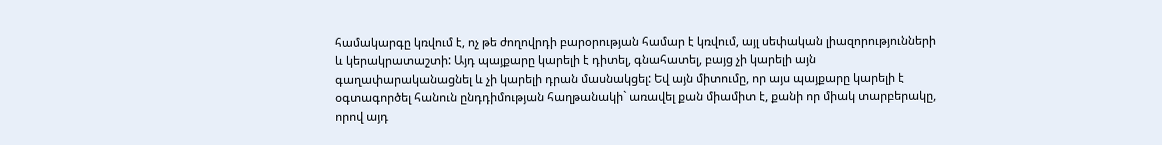համակարգը կռվում է, ոչ թե ժողովրդի բարօրության համար է կռվում, այլ սեփական լիազորությունների և կերակրատաշտի: Այդ պայքարը կարելի է դիտել, գնահատել, բայց չի կարելի այն գաղափարականացնել և չի կարելի դրան մասնակցել: Եվ այն միտումը, որ այս պայքարը կարելի է օգտագործել հանուն ընդդիմության հաղթանակի` առավել քան միամիտ է, քանի որ միակ տարբերակը, որով այդ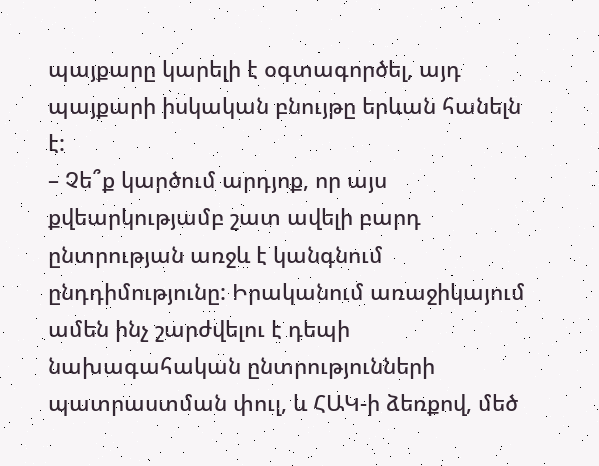պայքարը կարելի է օգտագործել, այդ պայքարի իսկական բնույթը երևան հանելն է:
– Չե՞ք կարծում արդյոք, որ այս քվեարկությամբ շատ ավելի բարդ ընտրության առջև է կանգնում ընդդիմությունը: Իրականում առաջիկայում ամեն ինչ շարժվելու է դեպի նախագահական ընտրությունների պատրաստման փուլ, և ՀԱԿ-ի ձեռքով, մեծ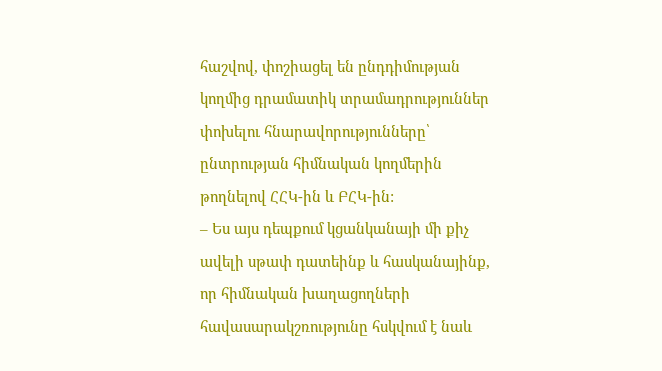հաշվով, փոշիացել են ընդդիմության կողմից դրամատիկ տրամադրություններ փոխելու հնարավորությունները՝ ընտրության հիմնական կողմերին թողնելով ՀՀԿ-ին և ԲՀԿ-ին:
– Ես այս դեպքում կցանկանայի մի քիչ ավելի սթափ դատեինք և հասկանայինք, որ հիմնական խաղացողների հավասարակշռությունը հսկվում է նաև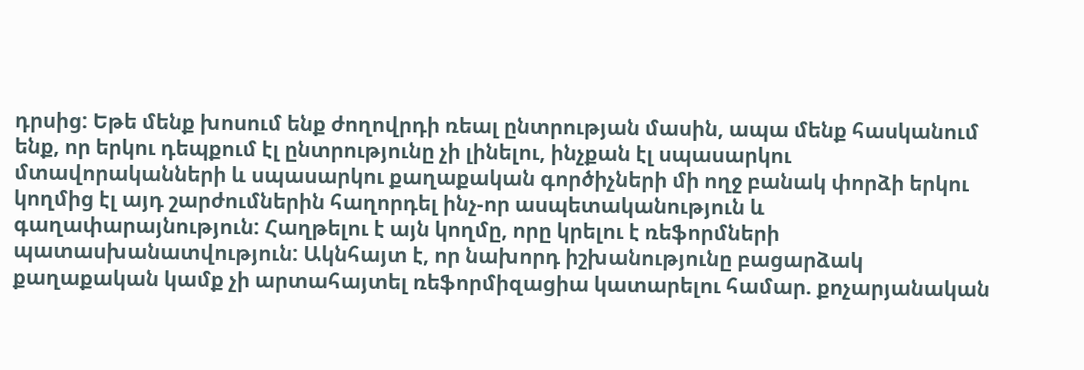դրսից: Եթե մենք խոսում ենք ժողովրդի ռեալ ընտրության մասին, ապա մենք հասկանում ենք, որ երկու դեպքում էլ ընտրությունը չի լինելու, ինչքան էլ սպասարկու մտավորականների և սպասարկու քաղաքական գործիչների մի ողջ բանակ փորձի երկու կողմից էլ այդ շարժումներին հաղորդել ինչ-որ ասպետականություն և գաղափարայնություն: Հաղթելու է այն կողմը, որը կրելու է ռեֆորմների պատասխանատվություն: Ակնհայտ է, որ նախորդ իշխանությունը բացարձակ քաղաքական կամք չի արտահայտել ռեֆորմիզացիա կատարելու համար. քոչարյանական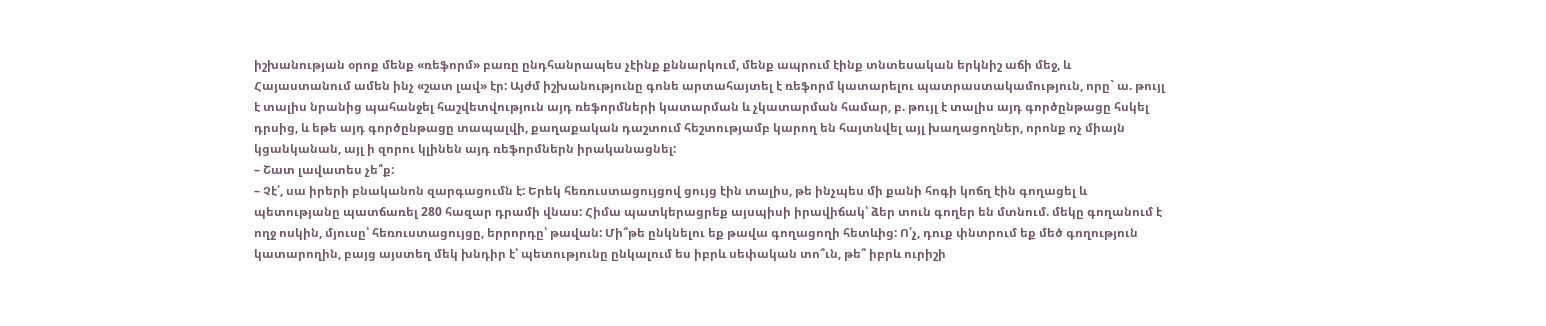իշխանության օրոք մենք «ռեֆորմ» բառը ընդհանրապես չէինք քննարկում, մենք ապրում էինք տնտեսական երկնիշ աճի մեջ, և Հայաստանում ամեն ինչ «շատ լավ» էր: Այժմ իշխանությունը գոնե արտահայտել է ռեֆորմ կատարելու պատրաստակամություն, որը` ա. թույլ է տալիս նրանից պահանջել հաշվետվություն այդ ռեֆորմների կատարման և չկատարման համար, բ. թույլ է տալիս այդ գործընթացը հսկել դրսից, և եթե այդ գործընթացը տապալվի, քաղաքական դաշտում հեշտությամբ կարող են հայտնվել այլ խաղացողներ, որոնք ոչ միայն կցանկանան, այլ ի զորու կլինեն այդ ռեֆորմներն իրականացնել:
– Շատ լավատես չե՞ք:
– Չէ՛, սա իրերի բնականոն զարգացումն է: Երեկ հեռուստացույցով ցույց էին տալիս, թե ինչպես մի քանի հոգի կոճղ էին գողացել և պետությանը պատճառել 280 հազար դրամի վնաս: Հիմա պատկերացրեք այսպիսի իրավիճակ՝ ձեր տուն գողեր են մտնում. մեկը գողանում է ողջ ոսկին, մյուսը՝ հեռուստացույցը, երրորդը՝ թավան: Մի՞թե ընկնելու եք թավա գողացողի հետևից: Ո՛չ, դուք փնտրում եք մեծ գողություն կատարողին, բայց այստեղ մեկ խնդիր է՝ պետությունը ընկալում ես իբրև սեփական տո՞ւն, թե՞ իբրև ուրիշի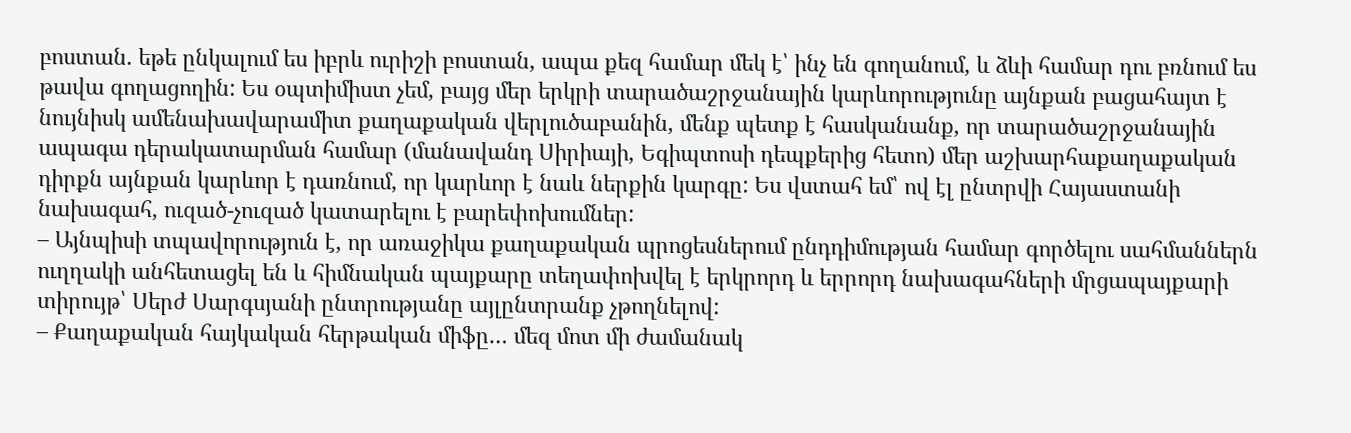բոստան. եթե ընկալում ես իբրև ուրիշի բոստան, ապա քեզ համար մեկ է՝ ինչ են գողանում, և ձևի համար դու բռնում ես թավա գողացողին: Ես օպտիմիստ չեմ, բայց մեր երկրի տարածաշրջանային կարևորությունը այնքան բացահայտ է նույնիսկ ամենախավարամիտ քաղաքական վերլուծաբանին, մենք պետք է հասկանանք, որ տարածաշրջանային ապագա դերակատարման համար (մանավանդ Սիրիայի, Եգիպտոսի դեպքերից հետո) մեր աշխարհաքաղաքական դիրքն այնքան կարևոր է դառնում, որ կարևոր է նաև ներքին կարգը: Ես վստահ եմ՝ ով էլ ընտրվի Հայաստանի նախագահ, ուզած-չուզած կատարելու է բարեփոխումներ:
– Այնպիսի տպավորություն է, որ առաջիկա քաղաքական պրոցեսներում ընդդիմության համար գործելու սահմաններն ուղղակի անհետացել են և հիմնական պայքարը տեղափոխվել է երկրորդ և երրորդ նախագահների մրցապայքարի տիրույթ՝ Սերժ Սարգսյանի ընտրությանը այլընտրանք չթողնելով:
– Քաղաքական հայկական հերթական միֆը… մեզ մոտ մի ժամանակ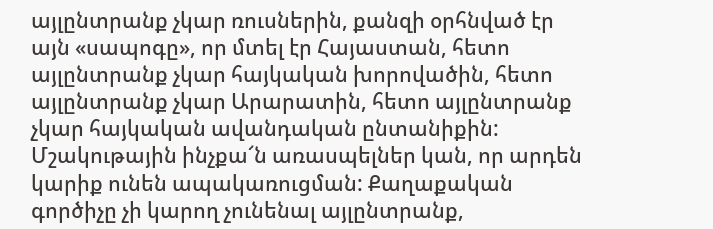այլընտրանք չկար ռուսներին, քանզի օրհնված էր այն «սապոգը», որ մտել էր Հայաստան, հետո այլընտրանք չկար հայկական խորովածին, հետո այլընտրանք չկար Արարատին, հետո այլընտրանք չկար հայկական ավանդական ընտանիքին: Մշակութային ինչքա՜ն առասպելներ կան, որ արդեն կարիք ունեն ապակառուցման: Քաղաքական գործիչը չի կարող չունենալ այլընտրանք,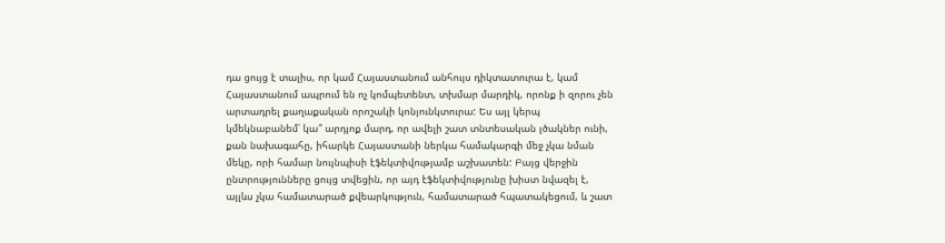դա ցույց է տալիս, որ կամ Հայաստանում անհույս դիկտատուրա է, կամ Հայաստանում ապրում են ոչ կոմպետենտ, տխմար մարդիկ, որոնք ի զորու չեն արտադրել քաղաքական որոշակի կոնյունկտուրա: Ես այլ կերպ կմեկնաբանեմ՝ կա՞ արդյոք մարդ, որ ավելի շատ տնտեսական լծակներ ունի, քան նախագահը, իհարկե Հայաստանի ներկա համակարգի մեջ չկա նման մեկը, որի համար նույնպիսի էֆեկտիվությամբ աշխատեն: Բայց վերջին ընտրությունները ցույց տվեցին, որ այդ էֆեկտիվությունը խիստ նվազել է, այլևս չկա համատարած քվեարկություն, համատարած հպատակեցում, և շատ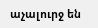աչալուրջ են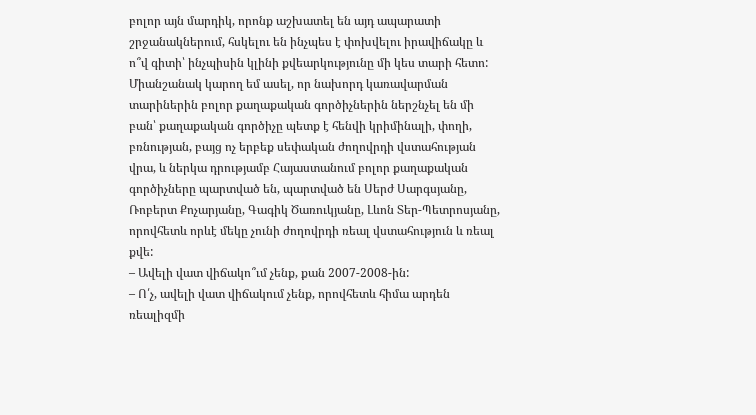բոլոր այն մարդիկ, որոնք աշխատել են այդ ապարատի շրջանակներում, հսկելու են ինչպես է փոխվելու իրավիճակը և ո՞վ գիտի՝ ինչպիսին կլինի քվեարկությունը մի կես տարի հետո: Միանշանակ կարող եմ ասել, որ նախորդ կառավարման տարիներին բոլոր քաղաքական գործիչներին ներշնչել են մի բան՝ քաղաքական գործիչը պետք է հենվի կրիմինալի, փողի, բռնության, բայց ոչ երբեք սեփական ժողովրդի վստահության վրա, և ներկա դրությամբ Հայաստանում բոլոր քաղաքական գործիչները պարտված են, պարտված են Սերժ Սարգսյանը, Ռոբերտ Քոչարյանը, Գագիկ Ծառուկյանը, Լևոն Տեր-Պետրոսյանը, որովհետև որևէ մեկը չունի ժողովրդի ռեալ վստահություն և ռեալ քվե:
– Ավելի վատ վիճակո՞ւմ չենք, քան 2007-2008-ին:
– Ո՛չ, ավելի վատ վիճակում չենք, որովհետև հիմա արդեն ռեալիզմի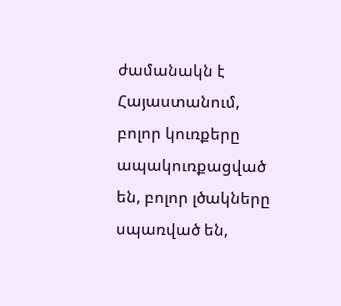ժամանակն է Հայաստանում, բոլոր կուռքերը ապակուռքացված են, բոլոր լծակները սպառված են,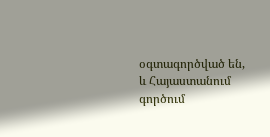օգտագործված են, և Հայաստանում գործում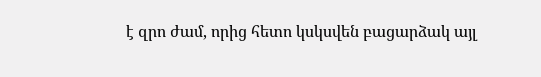է զրո ժամ, որից հետո կսկսվեն բացարձակ այլ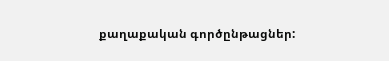քաղաքական գործընթացներ: